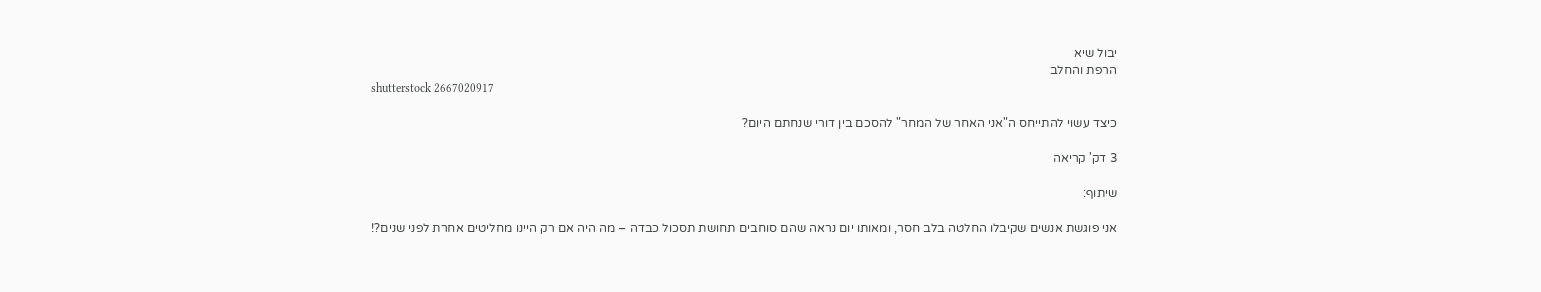יבול שיא
הרפת והחלב
shutterstock 2667020917

כיצד עשוי להתייחס ה"אני האחר של המחר" להסכם בין דורי שנחתם היום?

3 דק' קריאה

שיתוף:

אני פוגשת אנשים שקיבלו החלטה בלב חסר, ומאותו יום נראה שהם סוחבים תחושת תסכול כבדה – מה היה אם רק היינו מחליטים אחרת לפני שנים?!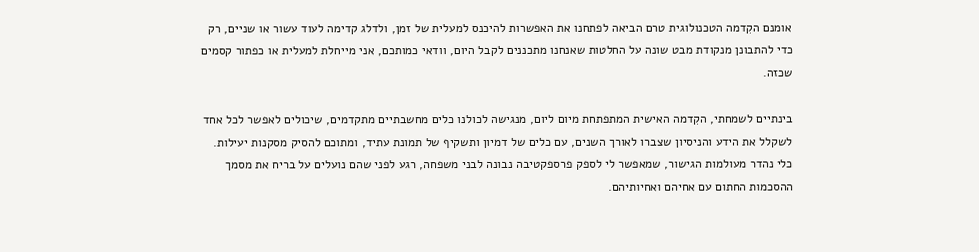אומנם הקִדמה הטכנולוגית טרם הביאה לפתחנו את האפשרות להיכנס למעלית של זמן, ולדלג קדימה לעוד עשור או שניים, רק כדי להתבונן מנקודת מבט שונה על החלטות שאנחנו מתכננים לקבל היום, וודאי כמותכם, אני מייחלת למעלית או כפתור קסמים שכזה.

בינתיים לשמחתי, הקִדמה האישית המתפתחת מיום ליום, מנגישה לכולנו כלים מחשבתיים מתקדמים, שיכולים לאפשר לכל אחד לשקלל את הידע והניסיון שצברו לאורך השנים, עם כלים של דמיון ותשקיף של תמונת עתיד, ומתוכם להסיק מסקנות יעילות. כלי נהדר מעולמות הגישור, שמאפשר לי לספק פרספקטיבה נבונה לבני משפחה, רגע לפני שהם נועלים על בריח את מסמך ההסכמות החתום עם אחיהם ואחיותיהם.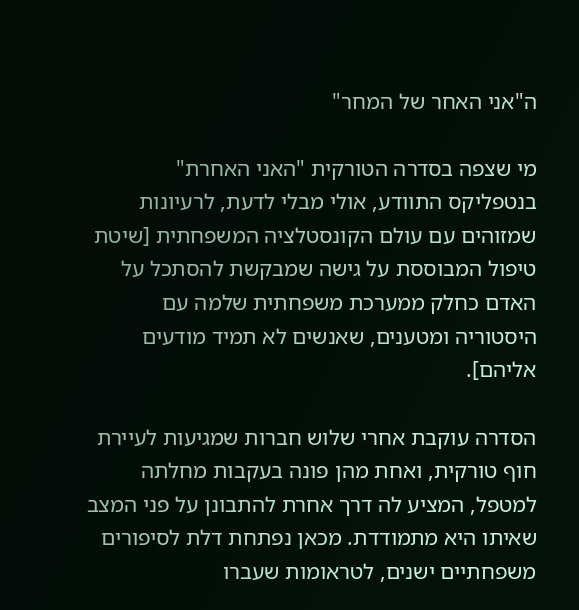ה"אני האחר של המחר"

מי שצפה בסדרה הטורקית "האני האחרת" בנטפליקס התוודע, אולי מבלי לדעת, לרעיונות שמזוהים עם עולם הקונסטלציה המשפחתית [שיטת טיפול המבוססת על גישה שמבקשת להסתכל על האדם כחלק ממערכת משפחתית שלמה עם היסטוריה ומטענים, שאנשים לא תמיד מודעים אליהם].

הסדרה עוקבת אחרי שלוש חברות שמגיעות לעיירת חוף טורקית, ואחת מהן פונה בעקבות מחלתה למטפל, המציע לה דרך אחרת להתבונן על פני המצב שאיתו היא מתמודדת. מכאן נפתחת דלת לסיפורים משפחתיים ישנים, לטראומות שעברו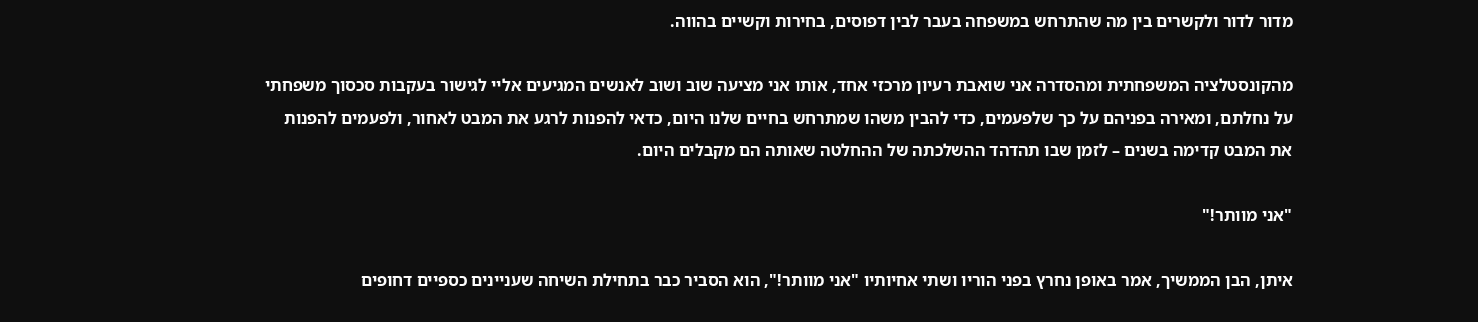מדור לדור ולקשרים בין מה שהתרחש במשפחה בעבר לבין דפוסים, בחירות וקשיים בהווה.

מהקונסטלציה המשפחתית ומהסדרה אני שואבת רעיון מרכזי אחד, אותו אני מציעה שוב ושוב לאנשים המגיעים אליי לגישור בעקבות סכסוך משפחתי על נחלתם, ומאירה בפניהם על כך שלפעמים, כדי להבין משהו שמתרחש בחיים שלנו היום, כדאי להפנות לרגע את המבט לאחור, ולפעמים להפנות את המבט קדימה בשנים – לזמן שבו תהדהד ההשלכתה של ההחלטה שאותה הם מקבלים היום.

"אני מוותר!"

איתן, הבן הממשיך, אמר באופן נחרץ בפני הוריו ושתי אחיותיו "אני מוותר!", הוא הסביר כבר בתחילת השיחה שעניינים כספיים דחופים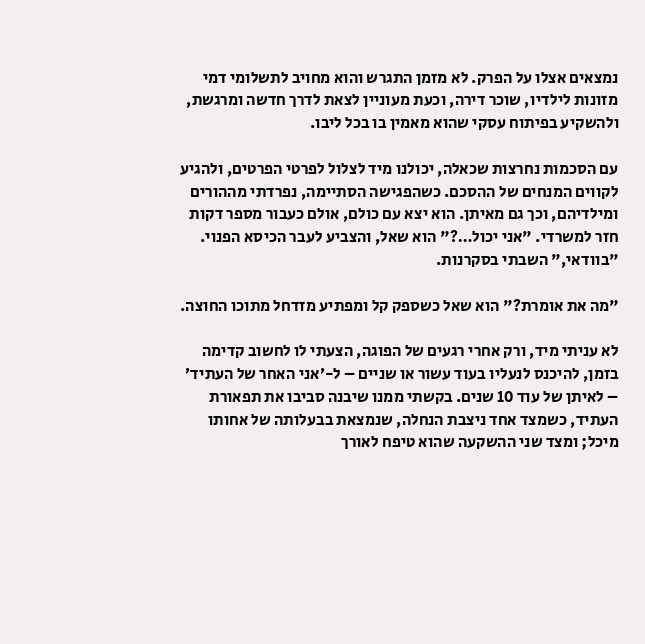נמצאים אצלו על הפרק. לא מזמן התגרש והוא מחויב לתשלומי דמי מזונות לילדיו, שוכר דירה, וכעת מעוניין לצאת לדרך חדשה ומרגשת, ולהשקיע בפיתוח עסקי שהוא מאמין בו בכל ליבו.

עם הסכמות נחרצות שכאלה, יכולנו מיד לצלול לפרטי הפרטים, ולהגיע לקווים המנחים של ההסכם. כשהפגישה הסתיימה, נפרדתי מההורים ומילדיהם, וכך גם מאיתן. הוא יצא עם כולם, אולם כעבור מספר דקות חזר למשרדי. "אני יכול…?" הוא שאל, והצביע לעבר הכיסא הפנוי. "בוודאי," השבתי בסקרנות.

"מה את אומרת?" הוא שאל כשספק קל ומפתיע מזדחל מתוכו החוצה.

לא עניתי מיד, ורק אחרי רגעים של הפוגה, הצעתי לו לחשוב קדימה בזמן, להיכנס לנעליו בעוד עשור או שניים – ל-׳אני האחר של העתיד׳ – לאיתן של עוד 10 שנים. בקשתי ממנו שיבנה סביבו את תפאורת העתיד, כשמצד אחד ניצבת הנחלה, שנמצאת בבעלותה של אחותו מיכל; ומצד שני ההשקעה שהוא טיפח לאורך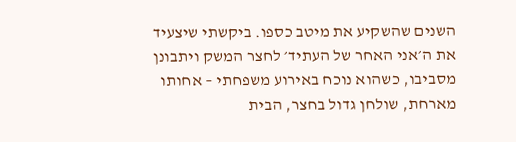השנים שהשקיע את מיטב כספו. ביקשתי שיצעיד את ה׳אני האחר של העתיד׳ לחצר המשק ויתבונן מסביבו, כשהוא נוכח באירוע משפחתי – אחותו מארחת, שולחן גדול בחצר, הבית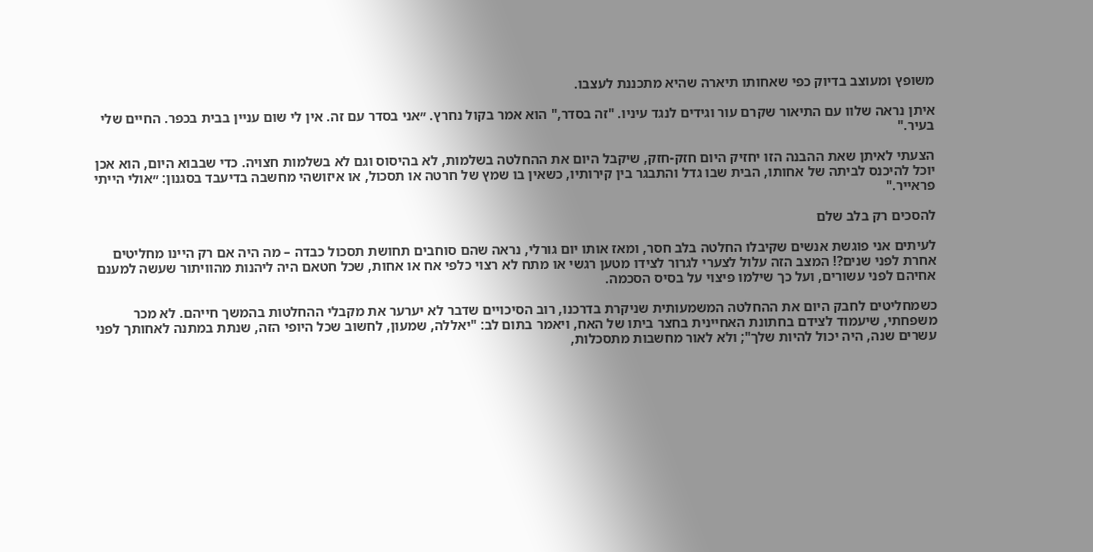משופץ ומעוצב בדיוק כפי שאחותו תיארה שהיא מתכננת לעצבו.

איתן נראה שלוו עם התיאור שקרם עור וגידים לנגד עיניו. "זה בסדר," הוא אמר בקול נחרץ. ״אני בסדר עם זה. אין לי שום עניין בבית בכפר. החיים שלי בעיר."

הצעתי לאיתן שאת ההבנה הזו יחזיק היום חזק-חזק, שיקבל היום את ההחלטה בשלמות, לא בהיסוס וגם לא בשלמות חצויה. כדי שבבוא היום, הוא אכן יוכל להיכנס לביתה של אחותו, הבית שבו גדל והתבגר בין קירותיו, כשאין בו שמץ של חרטה או תסכול, או איזושהי מחשבה בדיעבד בסגנון: ״אולי הייתי פראייר."

להסכים רק בלב שלם

לעיתים אני פוגשת אנשים שקיבלו החלטה בלב חסר, ומאז אותו יום גורלי, נראה שהם סוחבים תחושת תסכול כבדה – מה היה אם רק היינו מחליטים אחרת לפני שנים?! המצב הזה עלול לצערי לגרור לצידו מטען רגשי או מתח לא רצוי כלפי אח או אחות, שכל חטאם היה ליהנות מהוויתור שעשה למענם אחיהם לפני עשורים, ועל כך שילמו פיצוי על בסיס הסכמה.

כשמחליטים לחבק היום את ההחלטה המשמעותית שניקרת בדרכנו, רוב הסיכויים שדבר לא יערער את מקבלי ההחלטות בהמשך חייהם. לא מכר משפחתי, שיעמוד לצידם בחתונת האחיינית בחצר ביתו של האח, ויאמר בתום לב: "יאללה, שמעון, לחשוב שכל היופי הזה, שנתת במתנה לאחותך לפני עשרים שנה, היה יכול להיות שלך"; ולא לאור מחשבות מתסכלות,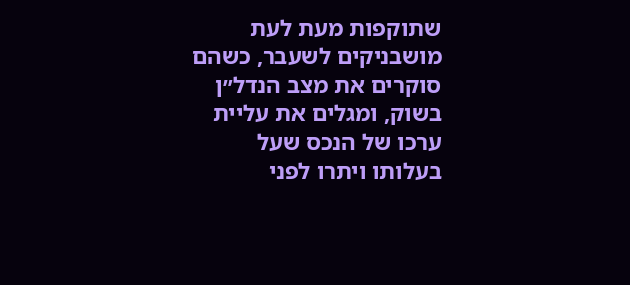שתוקפות מעת לעת מושבניקים לשעבר, כשהם סוקרים את מצב הנדל״ן בשוק, ומגלים את עליית ערכו של הנכס שעל בעלותו ויתרו לפני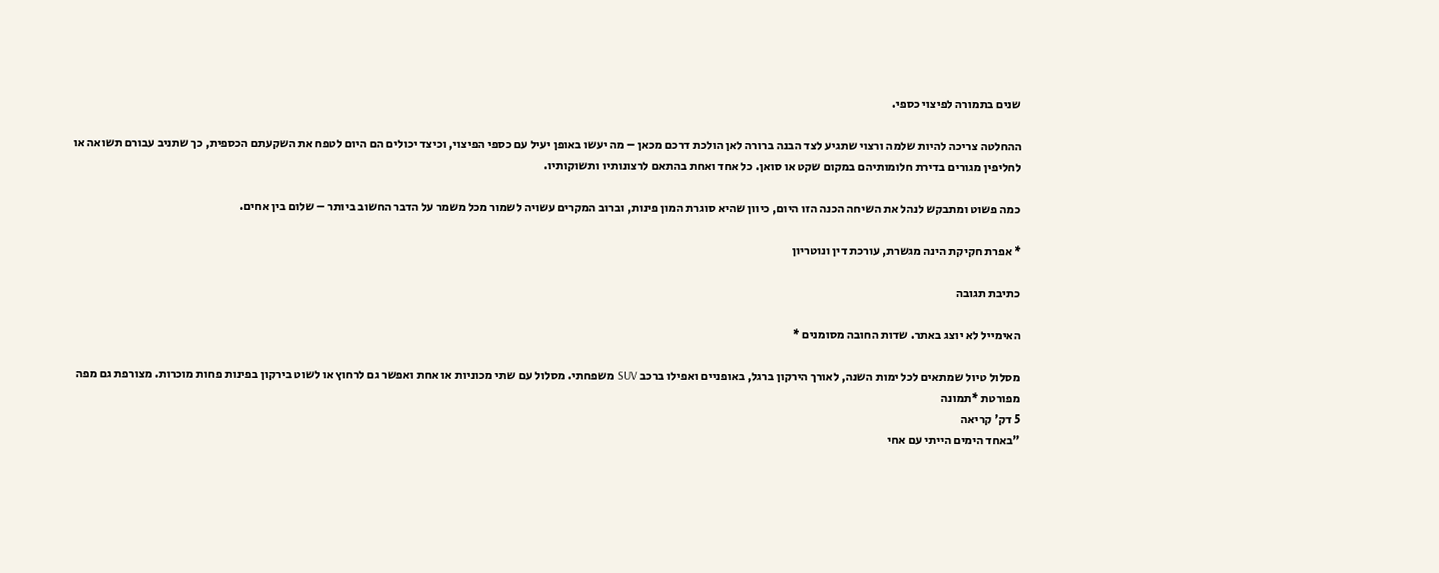שנים בתמורה לפיצוי כספי.

ההחלטה צריכה להיות שלמה ורצוי שתגיע לצד הבנה ברורה לאן הולכת דרכם מכאן – מה יעשו באופן יעיל עם כספי הפיצוי, וכיצד יכולים הם היום לטפח את השקעתם הכספית, כך שתניב עבורם תשואה או לחליפין מגורים בדירת חלומותיהם במקום שקט או סואן. כל אחד ואחת בהתאם לרצונותיו ותשוקותיו.

כמה פשוט ומתבקש לנהל את השיחה הכנה הזו היום, כיוון שהיא סוגרת המון פינות, וברוב המקרים עשויה לשמור מכל משמר על הדבר החשוב ביותר – שלום בין אחים.

* אפרת חקיקת הינה מגשרת, עורכת דין ונוטריון

כתיבת תגובה

האימייל לא יוצג באתר. שדות החובה מסומנים *

מסלול טיול שמתאים לכל ימות השנה, לאורך הירקון ברגל, באופניים ואפילו ברכב SUV משפחתי. מסלול עם שתי מכוניות או אחת ואפשר גם לרחוץ או לשוט בירקון בפינות פחות מוכרות. מצורפת גם מפה מפורטת *תמונה
5 דק' קריאה
"באחד הימים הייתי עם אחי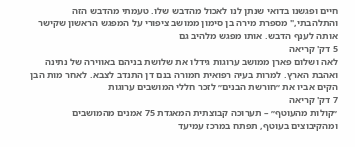חיים ופגשנו בדואי שנתן לנו לאכול מהדבש שלו. טעמתי מהדבש הזה והתלהבתי," מספרת מירה בן סימון ממושב ציפורי על המפגש הראשון שקישר אותה לענף הדבש. אותו מפגש מלהיב גם
5 דק' קריאה
לאה ושלום פארן ממושב ערוגות גידלו את שלושת בניהם באווירה של נתינה ואהבת הארץ. למרות בעיה רפואית חמורה בנם דן התנדב לצבא. לאחר מות הבן הקים אביו את ״חורשת הבנים״ לזכר חללי המושבים ערוגות
7 דק' קריאה
״קולות מהעוטף״ – תערוכה קבוצתית המאגדת 75 אמנים מהמושבים ומהקיבוצים בעוטף, תפתח במרכז עמיעד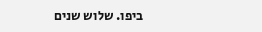ביפו. שלוש שנים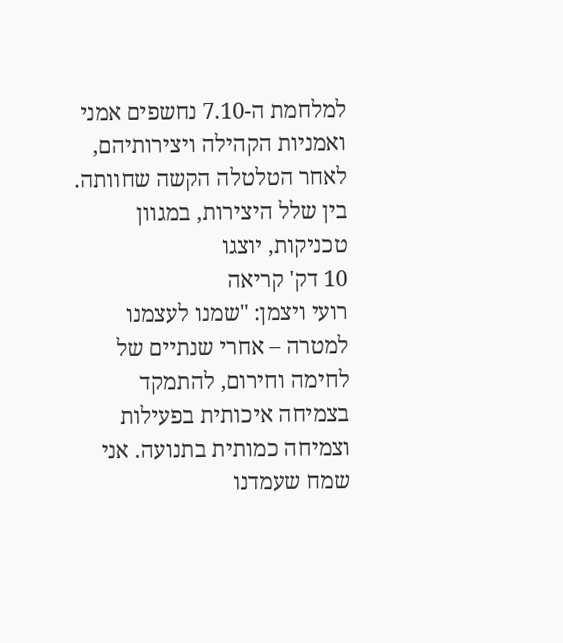למלחמת ה-7.10 נחשפים אמני ואמניות הקהילה ויצירותיהם, לאחר הטלטלה הקשה שחוותה. בין שלל היצירות, במגוון טכניקות, יוצגו
10 דק' קריאה
רועי ויצמן: "שמנו לעצמנו למטרה – אחרי שנתיים של לחימה וחירום, להתמקד בצמיחה איכותית בפעילות וצמיחה כמותית בתנועה. אני שמח שעמדנו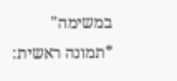במשימה" *תמונה ראשית: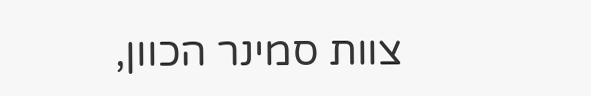צוות סמינר הכוון,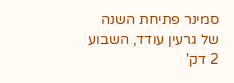סמינר פתיחת השנה של גרעין עודד, השבוע
2 דק'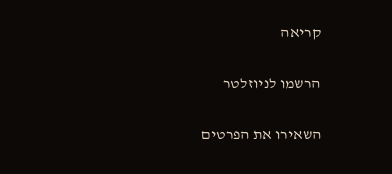קריאה

הרשמו לניוזלטר

השאירו את הפרטים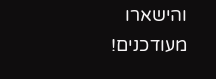והישארו מעודכנים!